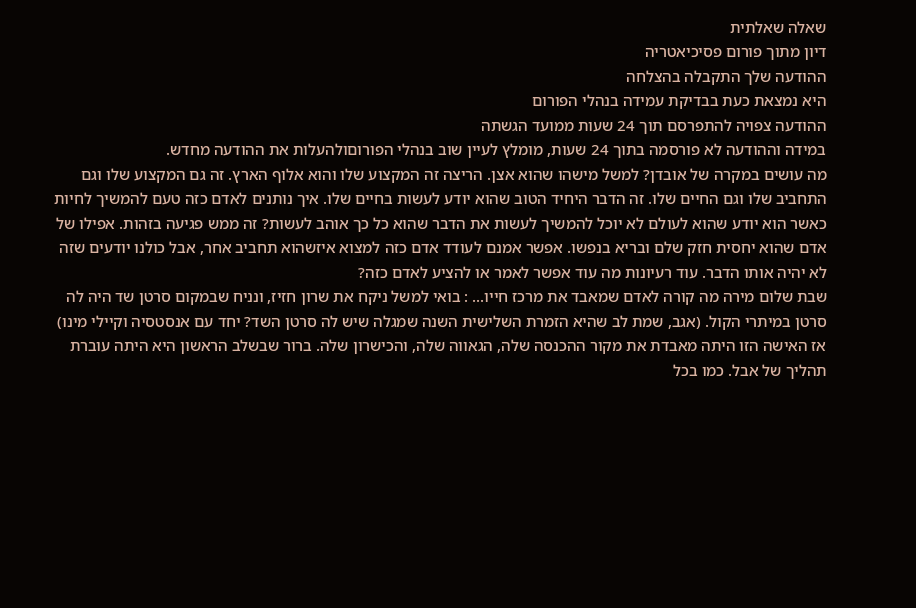שאלה שאלתית
דיון מתוך פורום פסיכיאטריה
ההודעה שלך התקבלה בהצלחה
היא נמצאת כעת בבדיקת עמידה בנהלי הפורום
ההודעה צפויה להתפרסם תוך 24 שעות ממועד הגשתה
במידה וההודעה לא פורסמה בתוך 24 שעות, מומלץ לעיין שוב בנהלי הפורוםולהעלות את ההודעה מחדש.
מה עושים במקרה של אובדן? למשל מישהו שהוא אצן. הריצה זה המקצוע שלו והוא אלוף הארץ. זה גם המקצוע שלו וגם התחביב שלו וגם החיים שלו. זה הדבר היחיד הטוב שהוא יודע לעשות בחיים שלו. איך נותנים לאדם כזה טעם להמשיך לחיות כאשר הוא יודע שהוא לעולם לא יוכל להמשיך לעשות את הדבר שהוא כל כך אוהב לעשות? זה ממש פגיעה בזהות. אפילו של אדם שהוא יחסית חזק שלם ובריא בנפשו. אפשר אמנם לעודד אדם כזה למצוא איזשהוא תחביב אחר, אבל כולנו יודעים שזה לא יהיה אותו הדבר. עוד רעיונות מה עוד אפשר לאמר או להציע לאדם כזה?
שבת שלום מירה מה קורה לאדם שמאבד את מרכז חייו... : בואי למשל ניקח את שרון חזיז, ונניח שבמקום סרטן שד היה לה סרטן במיתרי הקול. (אגב, שמת לב שהיא הזמרת השלישית השנה שמגלה שיש לה סרטן השד? יחד עם אנסטסיה וקיילי מינו) אז האישה הזו היתה מאבדת את מקור ההכנסה שלה, הגאווה שלה, והכישרון שלה. ברור שבשלב הראשון היא היתה עוברת תהליך של אבל. כמו בכל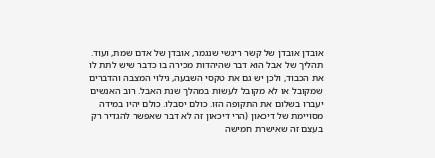אובדן אובדן של קשר ריגשי שנגמר, אובדן של אדם שמת, ועוד. תהליך של אבל הוא דבר שהיהדות מכירה בו כדבר שיש לתת לו את הכבוד, ולכן יש גם את טקסי השבעה, גילוי המצבה והדברים שמקובל או לא מקובל לעשות במהלך שנת האבל. רוב האנשים יעברו בשלום את התקופה הזו. כולם יסבלו. כולם יהיו במידה מסויימת של דיכאון (הרי דיכאון זה לא דבר שאפשר להגדיר רק בעצם זה שאישרת חמישה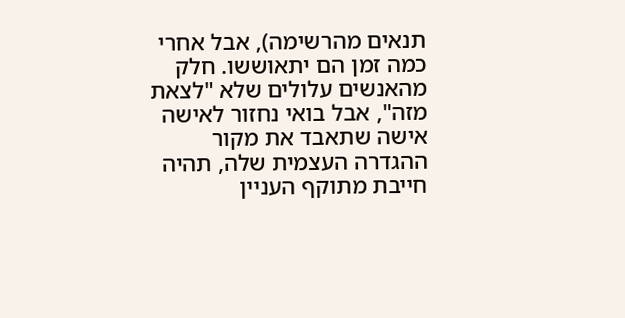תנאים מהרשימה), אבל אחרי כמה זמן הם יתאוששו. חלק מהאנשים עלולים שלא "לצאת מזה", אבל בואי נחזור לאישה אישה שתאבד את מקור ההגדרה העצמית שלה, תהיה חייבת מתוקף העניין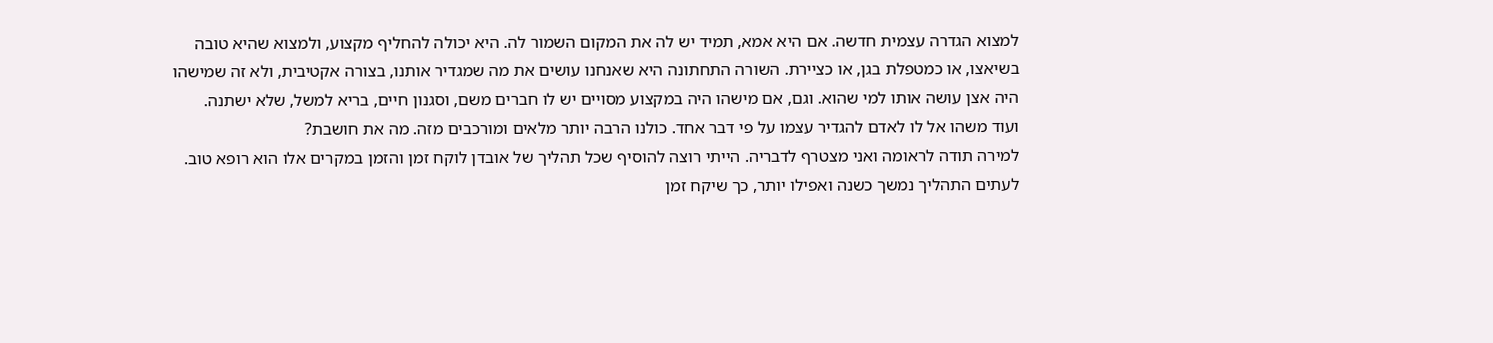למצוא הגדרה עצמית חדשה. אם היא אמא, תמיד יש לה את המקום השמור לה. היא יכולה להחליף מקצוע, ולמצוא שהיא טובה בשיאצו, או כמטפלת בגן, או כציירת. השורה התחתונה היא שאנחנו עושים את מה שמגדיר אותנו, בצורה אקטיבית, ולא זה שמישהו היה אצן עושה אותו למי שהוא. וגם, אם מישהו היה במקצוע מסויים יש לו חברים משם, וסגנון חיים, בריא למשל, שלא ישתנה. ועוד משהו אל לו לאדם להגדיר עצמו על פי דבר אחד. כולנו הרבה יותר מלאים ומורכבים מזה. מה את חושבת?
למירה תודה לראומה ואני מצטרף לדבריה. הייתי רוצה להוסיף שכל תהליך של אובדן לוקח זמן והזמן במקרים אלו הוא רופא טוב. לעתים התהליך נמשך כשנה ואפילו יותר, כך שיקח זמן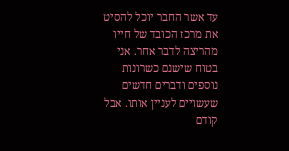עד אשר החבר יוכל להסיט את מרכז הכובד של חייו מהריצה לדבר אחר. אני בטוח שישנם כשרונות נוספים ודברים חדשים שעשויים לעניין אותו. אבל קודם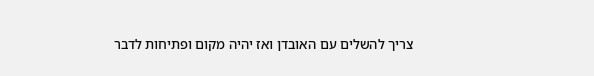צריך להשלים עם האובדן ואז יהיה מקום ופתיחות לדבר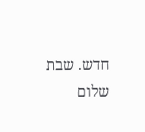חדש. שבת שלום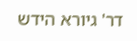דר' גיורא הידש